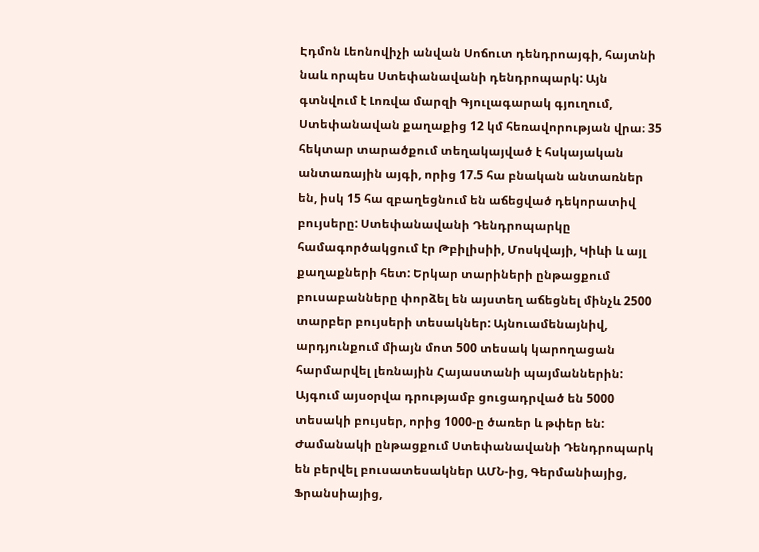Էդմոն Լեոնովիչի անվան Սոճուտ դենդրոայգի, հայտնի նաև որպես Ստեփանավանի դենդրոպարկ: Այն գտնվում է Լոռվա մարզի Գյուլագարակ գյուղում, Ստեփանավան քաղաքից 12 կմ հեռավորության վրա։ 35 հեկտար տարածքում տեղակայված է հսկայական անտառային այգի, որից 17.5 հա բնական անտառներ են, իսկ 15 հա զբաղեցնում են աճեցված դեկորատիվ բույսերը: Ստեփանավանի Դենդրոպարկը համագործակցում էր Թբիլիսիի, Մոսկվայի, Կիևի և այլ քաղաքների հետ: Երկար տարիների ընթացքում բուսաբանները փորձել են այստեղ աճեցնել մինչև 2500 տարբեր բույսերի տեսակներ: Այնուամենայնիվ, արդյունքում միայն մոտ 500 տեսակ կարողացան հարմարվել լեռնային Հայաստանի պայմաններին: Այգում այսօրվա դրությամբ ցուցադրված են 5000 տեսակի բույսեր, որից 1000-ը ծառեր և թփեր են: Ժամանակի ընթացքում Ստեփանավանի Դենդրոպարկ են բերվել բուսատեսակներ ԱՄՆ-ից, Գերմանիայից, Ֆրանսիայից,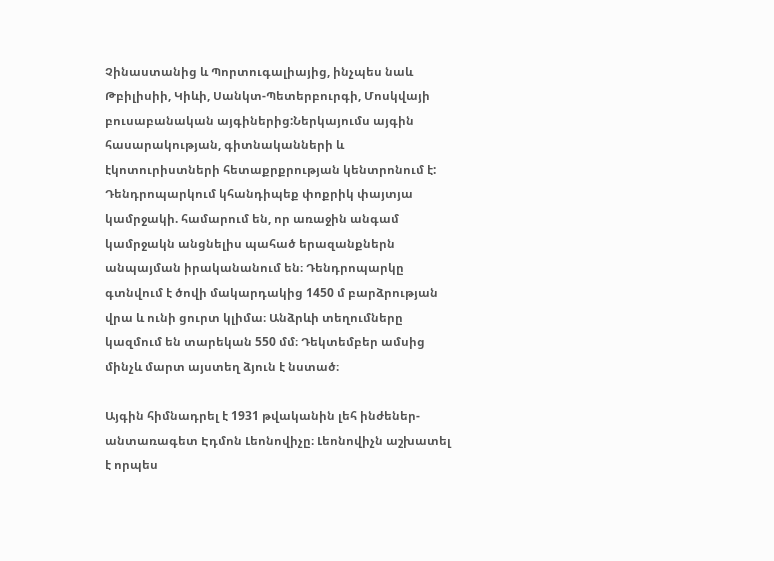Չինաստանից և Պորտուգալիայից, ինչպես նաև Թբիլիսիի, Կիևի, Սանկտ-Պետերբուրգի, Մոսկվայի բուսաբանական այգիներից:Ներկայումս այգին հասարակության, գիտնականների և էկոտուրիստների հետաքրքրության կենտրոնում է:
Դենդրոպարկում կհանդիպեք փոքրիկ փայտյա կամրջակի. համարում են, որ առաջին անգամ կամրջակն անցնելիս պահած երազանքներն անպայման իրականանում են։ Դենդրոպարկը գտնվում է ծովի մակարդակից 1450 մ բարձրության վրա և ունի ցուրտ կլիմա։ Անձրևի տեղումները կազմում են տարեկան 550 մմ։ Դեկտեմբեր ամսից մինչև մարտ այստեղ ձյուն է նստած։

Այգին հիմնադրել է 1931 թվականին լեհ ինժեներ-անտառագետ Էդմոն Լեոնովիչը։ Լեոնովիչն աշխատել է որպես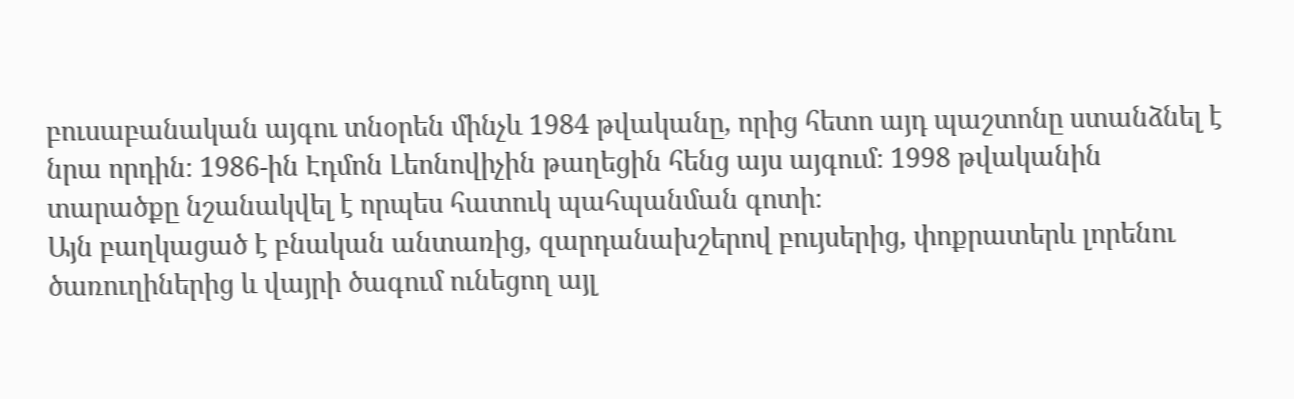բուսաբանական այգու տնօրեն մինչև 1984 թվականը, որից հետո այդ պաշտոնը ստանձնել է նրա որդին։ 1986-ին Էդմոն Լեոնովիչին թաղեցին հենց այս այգում։ 1998 թվականին տարածքը նշանակվել է որպես հատուկ պահպանման գոտի։
Այն բաղկացած է բնական անտառից, զարդանախշերով բույսերից, փոքրատերև լորենու ծառուղիներից և վայրի ծագում ունեցող այլ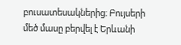բուսատեսակներից։ Բույսերի մեծ մասը բերվել է Երևանի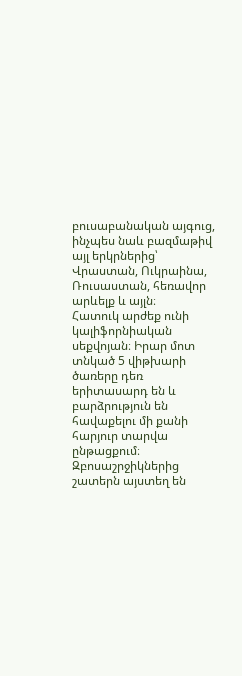բուսաբանական այգուց, ինչպես նաև բազմաթիվ այլ երկրներից՝ Վրաստան, Ուկրաինա, Ռուսաստան, հեռավոր արևելք և այլն։
Հատուկ արժեք ունի կալիֆորնիական սեքվոյան։ Իրար մոտ տնկած 5 վիթխարի ծառերը դեռ երիտասարդ են և բարձրություն են հավաքելու մի քանի հարյուր տարվա ընթացքում։
Զբոսաշրջիկներից շատերն այստեղ են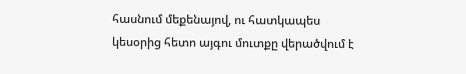հասնում մեքենայով, ու հատկապես կեսօրից հետո այգու մուտքը վերածվում է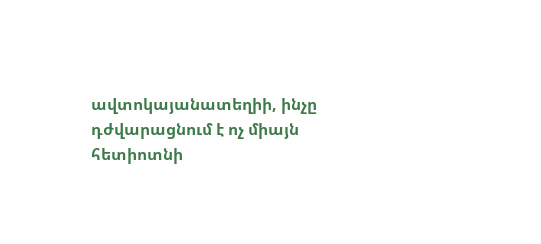ավտոկայանատեղիի, ինչը դժվարացնում է ոչ միայն հետիոտնի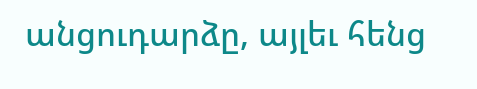անցուդարձը, այլեւ հենց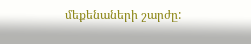մեքենաների շարժը: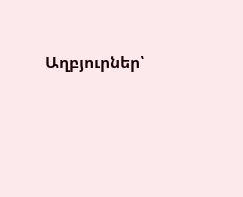Աղբյուրներ՝